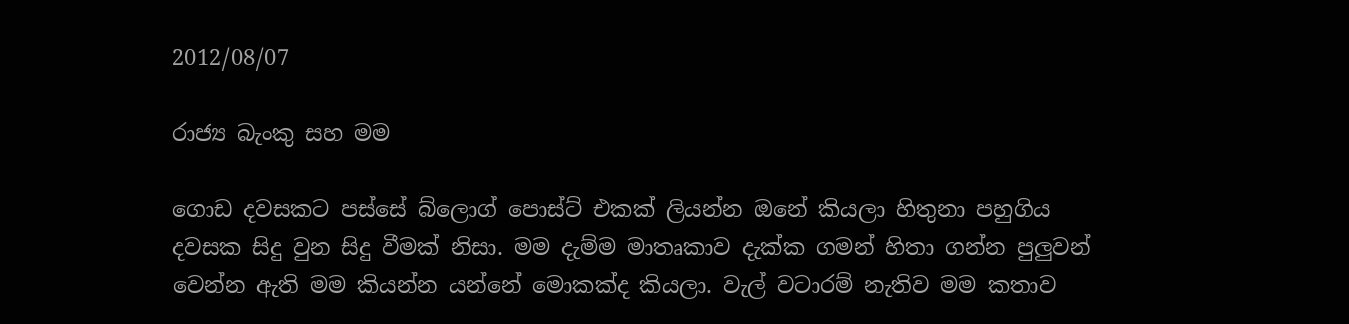2012/08/07

රාජ්‍ය බැංකු සහ මම

ගොඩ දවසකට පස්සේ බ්ලොග් පොස්ට් එකක් ලියන්න ඔනේ කියලා හිතුනා පහුගිය දවසක සිදු වුන සිදු වීමක් නිසා. මම දැම්ම මාතෘකාව දැක්ක ගමන් හිතා ගන්න පුලුවන් වෙන්න ඇති මම කියන්න යන්නේ මොකක්ද කියලා. වැල් වටාරම් නැතිව මම කතාව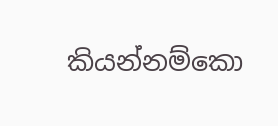කියන්නම්කො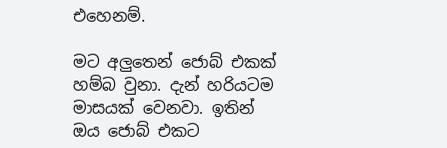එහෙනම්.

මට අලුතෙන් ජොබ් එකක් හම්බ වුනා. දැන් හරියටම මාසයක් වෙනවා. ඉතින් ඔය ජොබ් එකට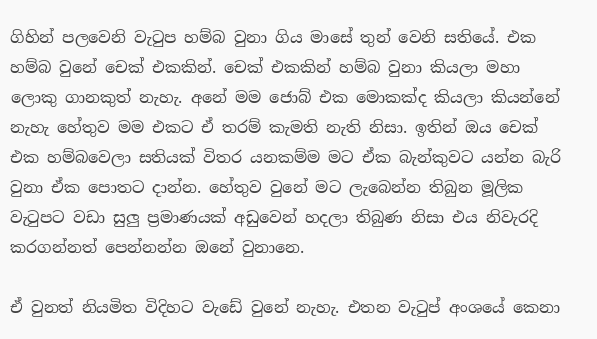ගිහින් පලවෙනි වැටුප හම්බ වුනා ගිය මාසේ තුන් වෙනි සතියේ. එක හම්බ වුනේ චෙක් එකකින්. චෙක් එකකින් හම්බ වුනා කියලා මහා ලොකු ගානකුත් නැහැ. අනේ මම ජොබ් එක මොකක්ද කියලා කියන්නේ නැහැ හේතුව මම එකට ඒ තරම් කැමති නැති නිසා. ඉතින් ඔය චෙක් එක හම්බවෙලා සතියක් විතර යනකම්ම මට ඒක බැන්කුවට යන්න බැරි වුනා ඒක පොතට දාන්න. හේතුව වුනේ මට ලැබෙන්න තිබුන මූලික වැටුපට වඩා සුලු ප්‍රමාණයක් අඩුවෙන් හදලා තිබුණ නිසා එය නිවැරදි කරගන්නත් පෙන්නන්න ඔනේ වුනානෙ.

ඒ වුනත් නියමිත විදිහට වැඩේ වුනේ නැහැ. එතන වැටුප් අංශයේ කෙනා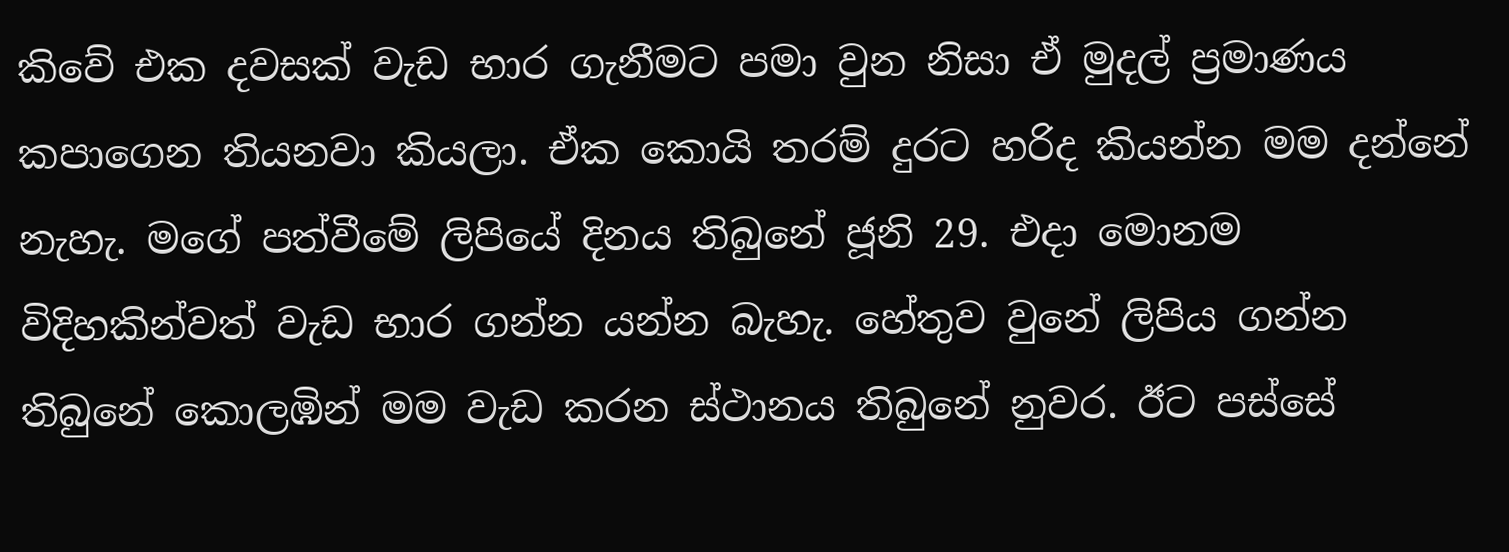කිවේ එක දවසක් වැඩ භාර ගැනීමට පමා වුන නිසා ඒ මුදල් ප්‍රමාණය කපාගෙන තියනවා කියලා. ඒක කොයි තරම් දුරට හරිද කියන්න මම දන්නේ නැහැ. මගේ පත්වීමේ ලිපියේ දිනය තිබුනේ ජූනි 29. එදා මොනම විදිහකින්වත් වැඩ භාර ගන්න යන්න බැහැ. හේතුව වුනේ ලිපිය ගන්න තිබුනේ කොලඹින් මම වැඩ කරන ස්ථානය තිබුනේ නුවර. ඊට පස්සේ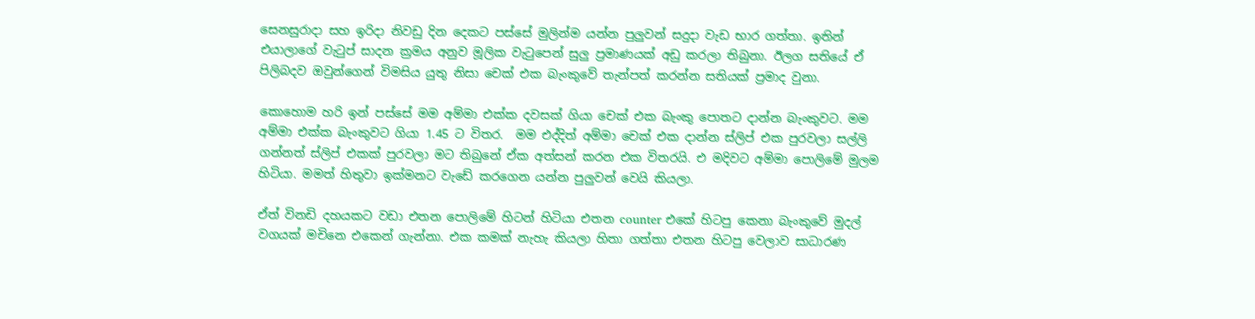සෙනසුරාදා සහ ඉරිදා නිවඩු දින දෙකට පස්සේ මුලින්ම යන්න පුලුවන් සදුදා වැඩ භාර ගත්තා. ඉතින් එයාලාගේ වැටුප් සාදන ක්‍රමය අනුව මූලික වැටුපෙන් සුලු ප්‍රමාණයක් අඩු කරලා තිබුනා. ඊලග සතියේ ඒ පිලිබදව ඔවුන්ගෙන් විමසිය යුතු නිසා චෙක් එක බැංකුවේ තැන්පත් කරන්න සතියක් ප්‍රමාද වුනා.

කොහොම හරි ඉන් පස්සේ මම අම්මා එක්ක දවසක් ගියා චෙක් එක බැංකු පොතට දාන්න බැංකුවට. මම අම්මා එක්ක බැංකුවට ගියා 1.45 ට විතර.  මම එද්දිත් අම්මා චෙක් එක දාන්න ස්ලිප් එක පුරවලා සල්ලි ගන්නත් ස්ලිප් එකක් පුරවලා මට තිබුනේ ඒක අත්සන් කරන එක විතරයි. එ මදිවට අම්මා පොලිමේ මුලම හිටියා. මමත් හිතුවා ඉක්මනට වැඩේ කරගෙන යන්න පුලුවන් වෙයි කියලා.

ඒත් විනඩි දහයකට වඩා එතන පොලිමේ හිටන් හිටියා එතන counter එකේ හිටපු කෙනා බැංකුවේ මුදල් වගයක් මචිනෙ එකෙන් ගැන්නා. එක කමක් නැහැ කියලා හිතා ගත්තා එතන හිටපු වෙලාව සාධාරණ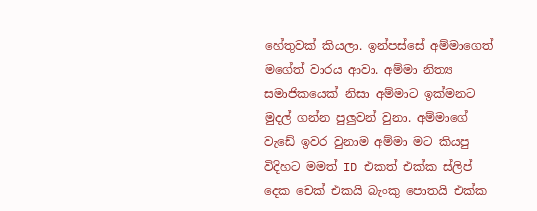හේතුවක් කියලා. ඉන්පස්සේ අම්මාගෙත් මගේත් වාරය ආවා. අම්මා නිත්‍ය සමාජිකයෙක් නිසා අම්මාට ඉක්මනට මුදල් ගන්න පුලුවන් වුනා. අම්මාගේ වැඩේ ඉවර වුනාම අම්මා මට කියපු විදිහට මමත් ID එකත් එක්ක ස්ලිප් දෙක චෙක් එකයි බැංකු පොතයි එක්ක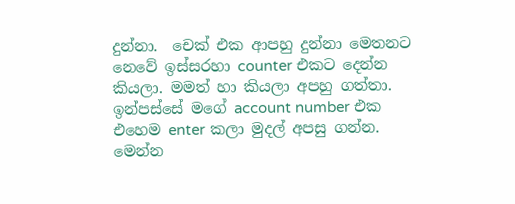දුන්නා.  චෙක් එක ආපහු දුන්නා මෙතනට නෙවේ ඉස්සරහා counter එකට දෙන්න කියලා. මමත් හා කියලා අපහු ගත්තා. ඉන්පස්සේ මගේ account number එක එහෙම enter කලා මුදල් අපසු ගන්න. මෙන්න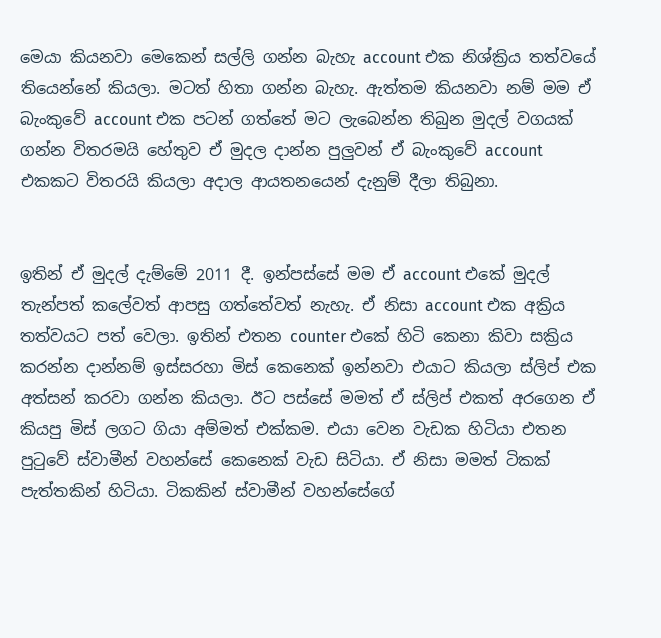මෙයා කියනවා මෙකෙන් සල්ලි ගන්න බැහැ account එක නිශ්ක්‍රිය තත්වයේ තියෙන්නේ කියලා. මටත් හිතා ගන්න බැහැ. ඇත්තම කියනවා නම් මම ඒ බැංකුවේ account එක පටන් ගත්තේ මට ලැබෙන්න තිබුන මුදල් වගයක් ගන්න විතරමයි හේතුව ඒ මුදල දාන්න පුලුවන් ඒ බැංකුවේ account එකකට විතරයි කියලා අදාල ආයතනයෙන් දැනුම් දීලා තිබුනා.


ඉතින් ඒ මුදල් දැම්මේ 2011 දී. ඉන්පස්සේ මම ඒ account එකේ මුදල් තැන්පත් කලේවත් ආපසු ගත්තේවත් නැහැ. ඒ නිසා account එක අක්‍රිය තත්වයට පත් වෙලා. ඉතින් එතන counter එකේ හිටි කෙනා කිවා සක්‍රිය කරන්න දාන්නම් ඉස්සරහා මිස් කෙනෙක් ඉන්නවා එයාට කියලා ස්ලිප් එක අත්සන් කරවා ගන්න කියලා. ඊට පස්සේ මමත් ඒ ස්ලිප් එකත් අරගෙන ඒ කියපු මිස් ලගට ගියා අම්මත් එක්කම. එයා වෙන වැඩක හිටියා එතන පුටුවේ ස්වාමීන් වහන්සේ කෙනෙක් වැඩ සිටියා. ඒ නිසා මමත් ටිකක් පැත්තකින් හිටියා. ටිකකින් ස්වාමීන් වහන්සේගේ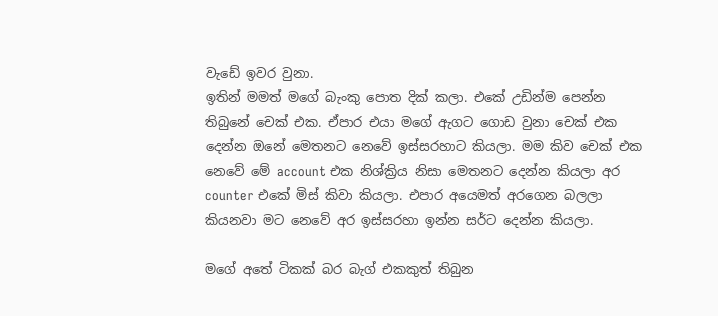වැඩේ ඉවර වුනා.
ඉතින් මමත් මගේ බැංකු පොත දික් කලා. එකේ උඩින්ම පෙන්න තිබුනේ චෙක් එක. ඒපාර එයා මගේ ඇගට ගොඩ වුනා චෙක් එක දෙන්න ඔනේ මෙතනට නෙවේ ඉස්සරහාට කියලා. මම කිව චෙක් එක නෙවේ මේ account එක නිශ්ක්‍රිය නිසා මෙතනට දෙන්න කියලා අර counter එකේ මිස් කිවා කියලා. එපාර අයෙමත් අරගෙන බලලා කියනවා මට නෙවේ අර ඉස්සරහා ඉන්න සර්ට දෙන්න කියලා.

මගේ අතේ ටිකක් බර බැග් එකකුත් තිබුන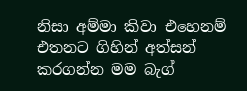නිසා අම්මා කිවා එහෙනම් එතනට ගිහින් අත්සන් කරගන්න මම බැග්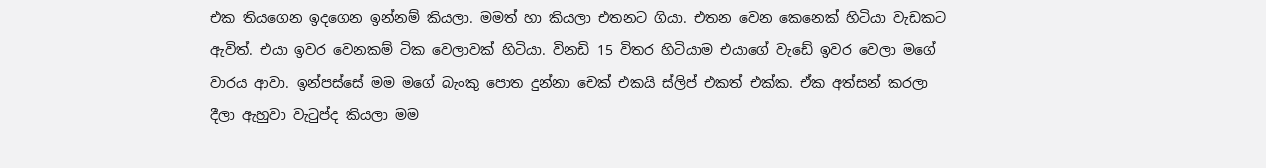එක තියගෙන ඉදගෙන ඉන්නම් කියලා. මමත් හා කියලා එතනට ගියා. එතන වෙන කෙනෙක් හිටියා වැඩකට ඇවිත්. එයා ඉවර වෙනකම් ටික වෙලාවක් හිටියා. විනඩි 15 විතර හිටියාම එයාගේ වැඩේ ඉවර වෙලා මගේ වාරය ආවා. ඉන්පස්සේ මම මගේ බැංකු පොත දුන්නා චෙක් එකයි ස්ලිප් එකත් එක්ක. ඒක අත්සන් කරලා දීලා ඇහුවා වැටුප්ද කියලා මම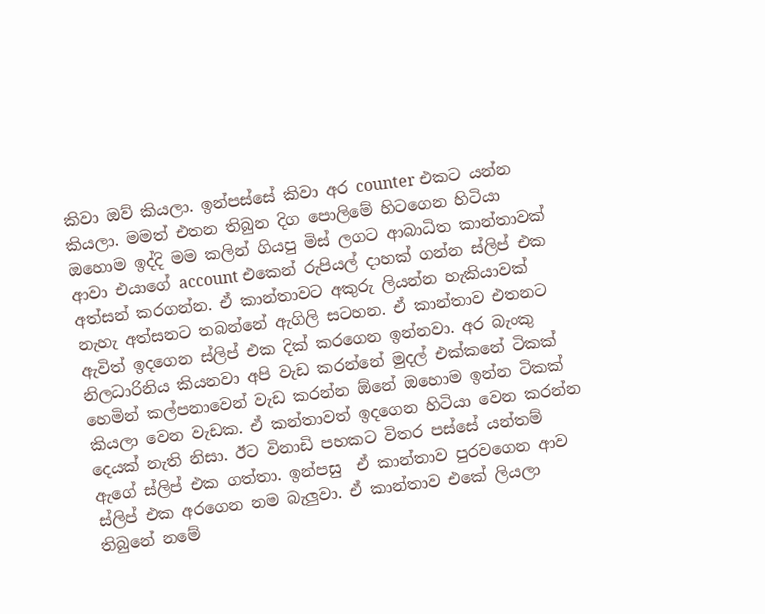කිවා ඔව් කියලා. ඉන්පස්සේ කිවා අර counter එකට යන්න කියලා. මමත් එතන තිබුන දිග පොලිමේ හිටගෙන හිටියා
ඔහොම ඉද්දි මම කලින් ගියපු මිස් ලගට ආබාධිත කාන්තාවක් ආවා එයාගේ account එකෙන් රුපියල් දාහක් ගන්න ස්ලිප් එක අත්සන් කරගන්න. ඒ කාන්තාවට අකුරු ලියන්න හැකියාවක් නැහැ අත්සනට තබන්නේ ඇගිලි සටහන. ඒ කාන්තාව එතනට ඇවිත් ඉදගෙන ස්ලිප් එක දික් කරගෙන ඉන්නවා. අර බැංකු නිලධාරිනිය කියනවා අපි වැඩ කරන්නේ මුදල් එක්කනේ ටිකක් හෙමින් කල්පනාවෙන් වැඩ කරන්න ඕනේ ඔහොම ඉන්න ටිකක් කියලා වෙන වැඩක. ඒ කන්තාවත් ඉදගෙන හිටියා වෙන කරන්න දෙයක් නැති නිසා. ඊට විනාඩි පහකට විතර පස්සේ යන්තම් ඇගේ ස්ලිප් එක ගත්තා. ඉන්පසු  ඒ කාන්තාව පුරවගෙන ආව ස්ලිප් එක අරගෙන නම බැලුවා. ඒ කාන්තාව එකේ ලියලා තිබුනේ නමේ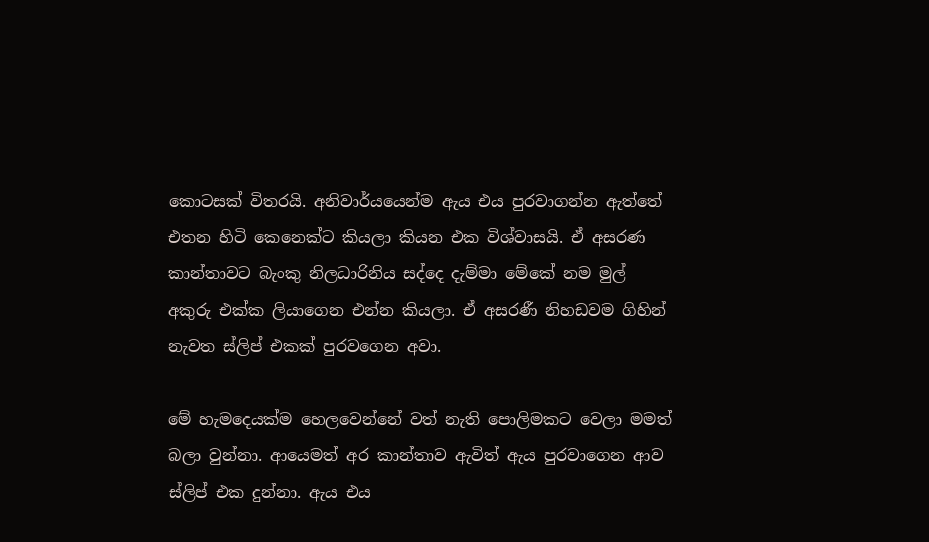කොටසක් විතරයි. අනිවාර්යයෙන්ම ඇය එය පුරවාගන්න ඇත්තේ එතන හිටි කෙනෙක්ට කියලා කියන එක විශ්වාසයි. ඒ අසරණ කාන්තාවට බැංකු නිලධාරිනිය සද්දෙ දැම්මා මේකේ නම මුල් අකුරු එක්ක ලියාගෙන එන්න කියලා. ඒ අසරණී නිහඩවම ගිහින් නැවත ස්ලිප් එකක් පුරවගෙන අවා.

මේ හැමදෙයක්ම හෙලවෙන්නේ වත් නැති පොලිමකට වෙලා මමත් බලා වුන්නා. ආයෙමත් අර කාන්තාව ඇවිත් ඇය පුරවාගෙන ආව ස්ලිප් එක දුන්නා. ඇය එය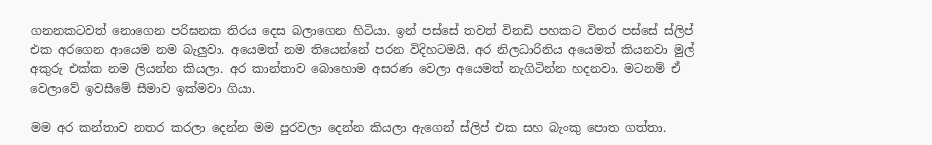ගනනකටවත් නොගෙන පරිඝනක තිරය දෙස බලාගෙන හිටියා. ඉන් පස්සේ තවත් විනඩි පහකට විතර පස්සේ ස්ලිප් එක අරගෙන ආයෙම නම බැලුවා. අයෙමත් නම තියෙන්නේ පරන විදිහටමයි. අර නිලධාරිනිය අයෙමත් කියනවා මුල් අකුරු එක්ක නම ලියන්න කියලා. අර කාන්තාව බොහොම අසරණ වෙලා අයෙමත් නැගිටින්න හදනවා. මටනම් ඒ වෙලාවේ ඉවසීමේ සීමාව ඉක්මවා ගියා.

මම අර කන්තාව නතර කරලා දෙන්න මම පුරවලා දෙන්න කියලා ඇගෙන් ස්ලිප් එක සහ බැංකු පොත ගත්තා.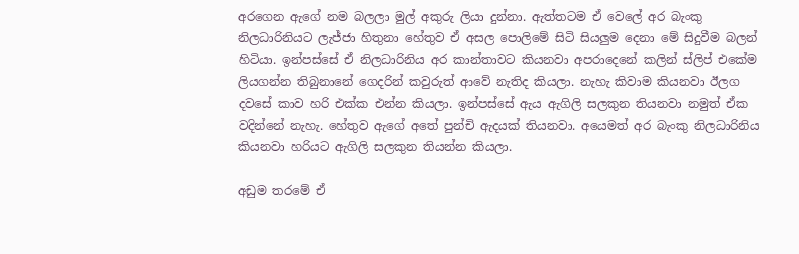අරගෙන ඇගේ නම බලලා මුල් අකුරු ලියා දුන්නා. ඇත්තටම ඒ වෙලේ අර බැංකු නිලධාරිනියට ලැජ්ජා හිතුනා හේතුව ඒ අසල පොලිමේ සිටි සියලුම දෙනා මේ සිදුවීම බලන් හිටියා. ඉන්පස්සේ ඒ නිලධාරිනිය අර කාන්තාවට කියනවා අපරාදෙනේ කලින් ස්ලිප් එකේම ලියගන්න තිබුනානේ ගෙදරින් කවුරුත් ආවේ නැතිද කියලා. නැහැ කිවාම කියනවා ඊලග දවසේ කාව හරි එක්ක එන්න කියලා. ඉන්පස්සේ ඇය ඇගිලි සලකුන තියනවා නමුත් ඒක වදින්නේ නැහැ. හේතුව ඇගේ අතේ පුන්චි ඇදයක් තියනවා. අයෙමත් අර බැංකු නිලධාරිනිය කියනවා හරියට ඇගිලි සලකුන තියන්න කියලා.

අඩුම තරමේ ඒ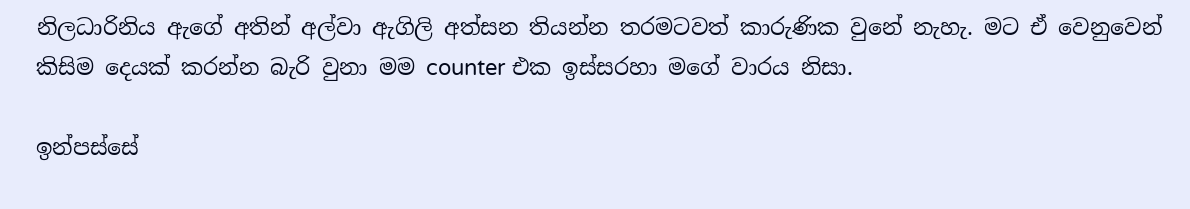නිලධාරිනිය ඇගේ අතින් අල්වා ඇගිලි අත්සන තියන්න තරමටවත් කාරුණික වුනේ නැහැ. මට ඒ වෙනුවෙන් කිසිම දෙයක් කරන්න බැරි වුනා මම counter එක ඉස්සරහා මගේ වාරය නිසා.

ඉන්පස්සේ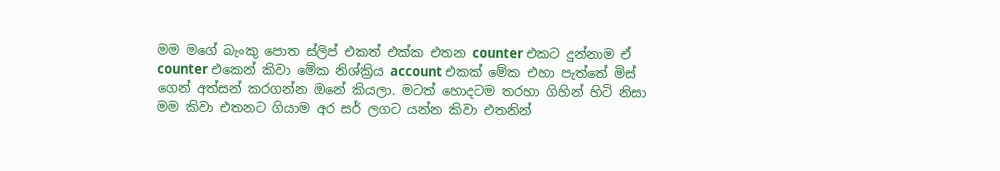මම මගේ බැංකු පොත ස්ලිප් එකත් එක්ක එතන counter එකට දුන්නාම ඒ counter එකෙන් කිවා මේක නිශ්ක්‍රිය account එකක් මේක එහා පැත්තේ මිස් ගෙන් අත්සන් කරගන්න ඔනේ කියලා. මටත් හොදටම තරහා ගිහින් හිටි නිසා මම කිවා එතනට ගියාම අර සර් ලගට යන්න කිවා එතනින්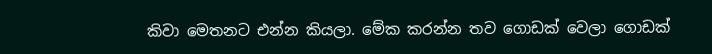කිවා මෙතනට එන්න කියලා. මේක කරන්න තව ගොඩක් වෙලා ගොඩක්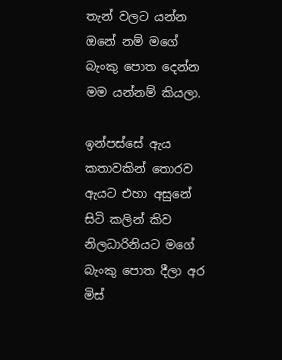තැන් වලට යන්න ඔනේ නම් මගේ බැංකු පොත දෙන්න මම යන්නම් කියලා.

ඉන්පස්සේ ඇය කතාවකින් තොරව ඇයට එහා අසුනේ සිටි කලින් කිව නිලධාරිනියට මගේ බැංකු පොත දීලා අර මිස්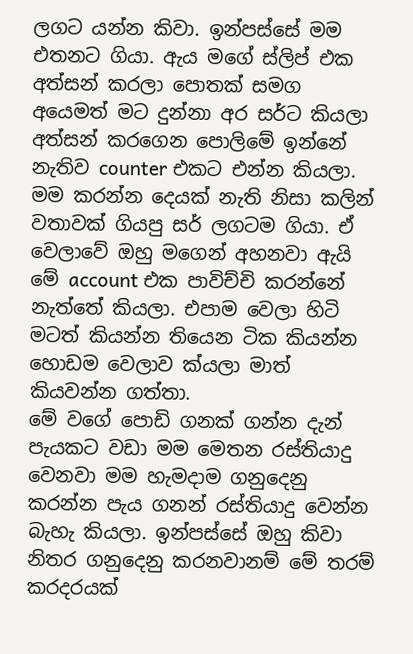ලගට යන්න කිවා. ඉන්පස්සේ මම එතනට ගියා. ඇය මගේ ස්ලිප් එක අත්සන් කරලා පොතක් සමග අයෙමත් මට දුන්නා අර සර්ට කියලා අත්සන් කරගෙන පොලිමේ ඉන්නේ නැතිව counter එකට එන්න කියලා. මම කරන්න දෙයක් නැති නිසා කලින් වතාවක් ගියපු සර් ලගටම ගියා. ඒ වෙලාවේ ඔහු මගෙන් අහනවා ඇයි මේ account එක පාවිච්චි කරන්නේ නැත්තේ කියලා. එපාම වෙලා හිටි මටත් කියන්න තියෙන ටික කියන්න හොඩම වෙලාව ක්යලා මාත් කියවන්න ගත්තා.
මේ වගේ පොඩි ගනක් ගන්න දැන් පැයකට වඩා මම මෙතන රස්තියාදු වෙනවා මම හැමදාම ගනුදෙනු කරන්න පැය ගනන් රස්තියාදු වෙන්න බැහැ කියලා. ඉන්පස්සේ ඔහු කිවා නිතර ගනුදෙනු කරනවානම් මේ තරම් කරදරයක්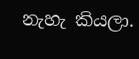නැහැ කියලා.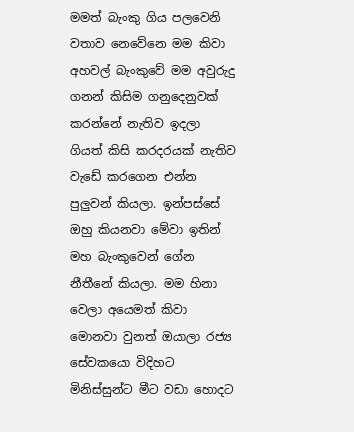මමත් බැංකු ගිය පලවෙනි වතාව නෙවේනෙ මම කිවා අහවල් බැංකුවේ මම අවුරුදු ගනන් කිසිම ගනුදෙනුවක් කරන්නේ නැතිව ඉදලා ගියත් කිසි කරදරයක් නැතිව වැඩේ කරගෙන එන්න පුලුවන් කියලා. ඉන්පස්සේ ඔහු කියනවා මේවා ඉතින් මහ බැංකුවෙන් ගේන නීතීනේ කියලා. මම හිනා වෙලා අයෙමත් කිවා මොනවා වුනත් ඔයාලා රජ්‍ය සේවකයො විදිහට මිනිස්සුන්ට මීට වඩා හොදට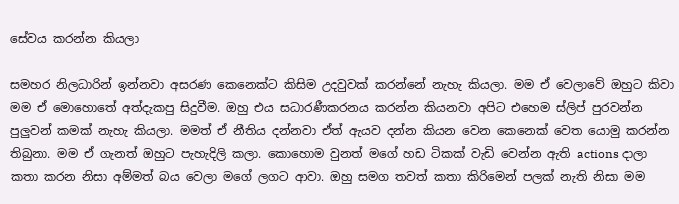සේවය කරන්න කියලා

සමහර නිලධාරින් ඉන්නවා අසරණ කෙනෙක්ට කිසිම උදවුවක් කරන්නේ නැහැ කියලා. මම ඒ වෙලාවේ ඔහුට කිවා මම ඒ මොහොතේ අත්දැකපු සිදුවීම. ඔහු එය සධාරණීකරනය කරන්න කියනවා අපිට එහෙම ස්ලිප් පුරවන්න පුලුවන් කමක් නැහැ කියලා. මමත් ඒ නීතිය දන්නවා ඒත් ඇයව දන්න කියන වෙන කෙනෙක් වෙත යොමු කරන්න තිබුනා. මම ඒ ගැනත් ඔහුට පැහැදිලි කලා. කොහොම වුනත් මගේ හඩ ටිකක් වැඩි වෙන්න ඇති actions දාලා කතා කරන නිසා අම්මත් බය වෙලා මගේ ලගට ආවා. ඔහු සමග තවත් කතා කිරිමෙන් පලක් නැති නිසා මම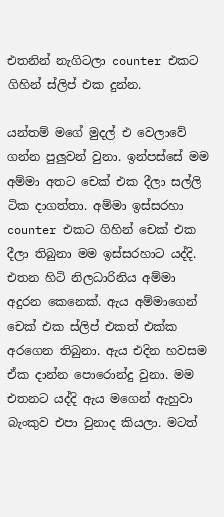එතනින් නැගිටලා counter එකට ගිහින් ස්ලිප් එක දුන්න.

යන්තම් මගේ මුදල් එ වෙලාවේ ගන්න පුලුවන් වුනා. ඉන්පස්සේ මම අම්මා අතට චෙක් එක දීලා සල්ලි ටික දාගත්තා. අම්මා ඉස්සරහා counter එකට ගිහින් චෙක් එක දීලා තිබුනා මම ඉස්සරහාට යද්දි. එතන හිටි නිලධාරිනිය අම්මා අදුරන කෙනෙක්. ඇය අම්මාගෙන් චෙක් එක ස්ලිප් එකත් එක්ක අරගෙන තිබුනා. ඇය එදින හවසම ඒක දාන්න පොරොන්දු වුනා. මම එතනට යද්දි ඇය මගෙන් ඇහුවා බැංකුව එපා වුනාද කියලා. මටත්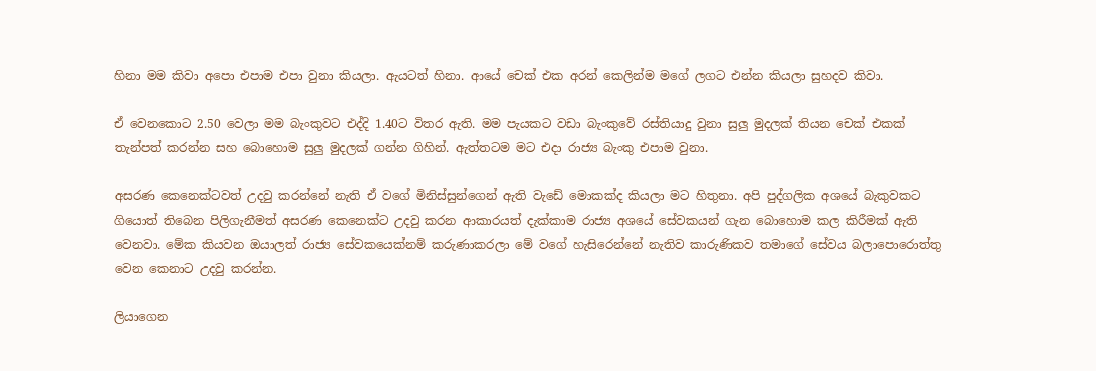හිනා මම කිවා අපො එපාම එපා වුනා කියලා. ඇයටත් හිනා. ආයේ චෙක් එක අරන් කෙලින්ම මගේ ලගට එන්න කියලා සුහදව කිවා.

ඒ වෙනකොට 2.50 වෙලා මම බැංකුවට එද්දි 1.40ට විතර ඇති. මම පැයකට වඩා බැංකුවේ රස්තියාදු වුනා සුලු මුදලක් තියන චෙක් එකක් තැන්පත් කරන්න සහ බොහොම සුලු මුදලක් ගන්න ගිහින්. ඇත්තටම මට එදා රාජ්‍ය බැංකු එපාම වුනා.

අසරණ කෙනෙක්ටවත් උදවු කරන්නේ නැති ඒ වගේ මිනිස්සුන්ගෙන් ඇති වැඩේ මොකක්ද කියලා මට හිතුනා. අපි පුද්ගලික අශයේ බැකුවකට ගියොත් තිබෙන පිලිගැනීමත් අසරණ කෙනෙක්ට උදවු කරන ආකාරයත් දැක්කාම රාජ්‍ය අශයේ සේවකයන් ගැන බොහොම කල කිරීමක් ඇති වෙනවා. මේක කියවන ඔයාලත් රාජ්‍ය සේවකයෙක්නම් කරුණාකරලා මේ වගේ හැසිරෙන්නේ නැතිව කාරුණිකව තමාගේ සේවය බලාපොරොත්තු වෙන කෙනාට උදවු කරන්න.

ලියාගෙන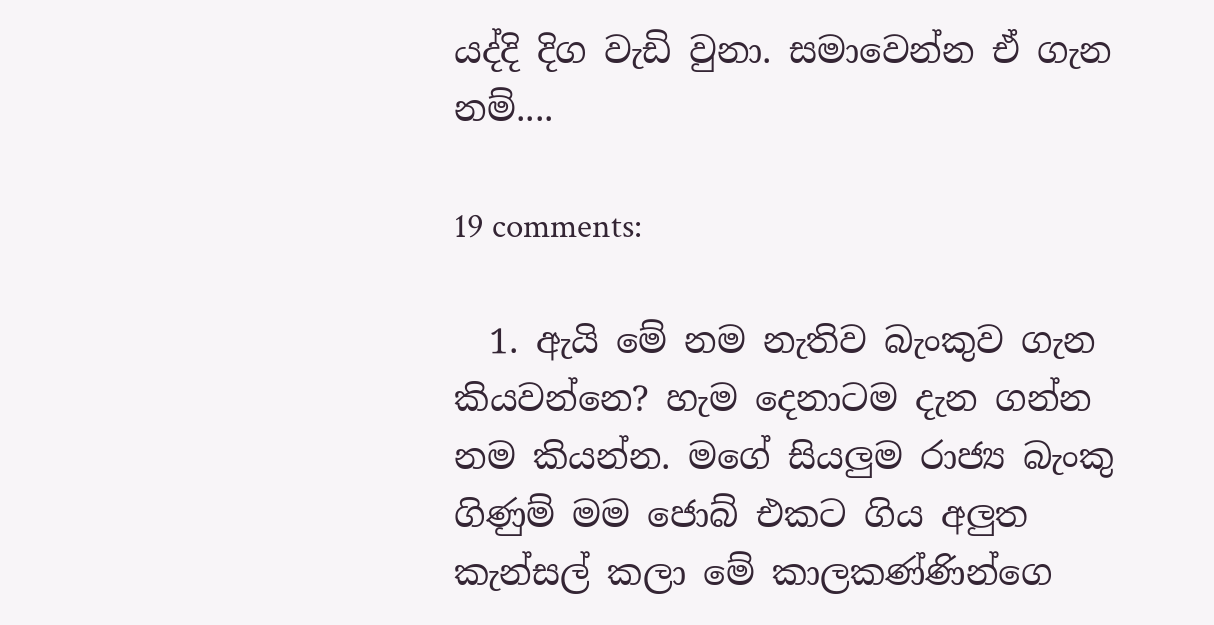යද්දි දිග වැඩි වුනා. සමාවෙන්න ඒ ගැන නම්....

19 comments:

  1. ඇයි මේ නම නැතිව බැංකුව ගැන කියවන්නෙ? හැම දෙනාටම දැන ගන්න නම කියන්න. මගේ සියලුම රාජ්‍ය බැංකු ගිණුම් මම ජොබ් එකට ගිය අලුත කැන්සල් කලා මේ කාලකණ්ණින්ගෙ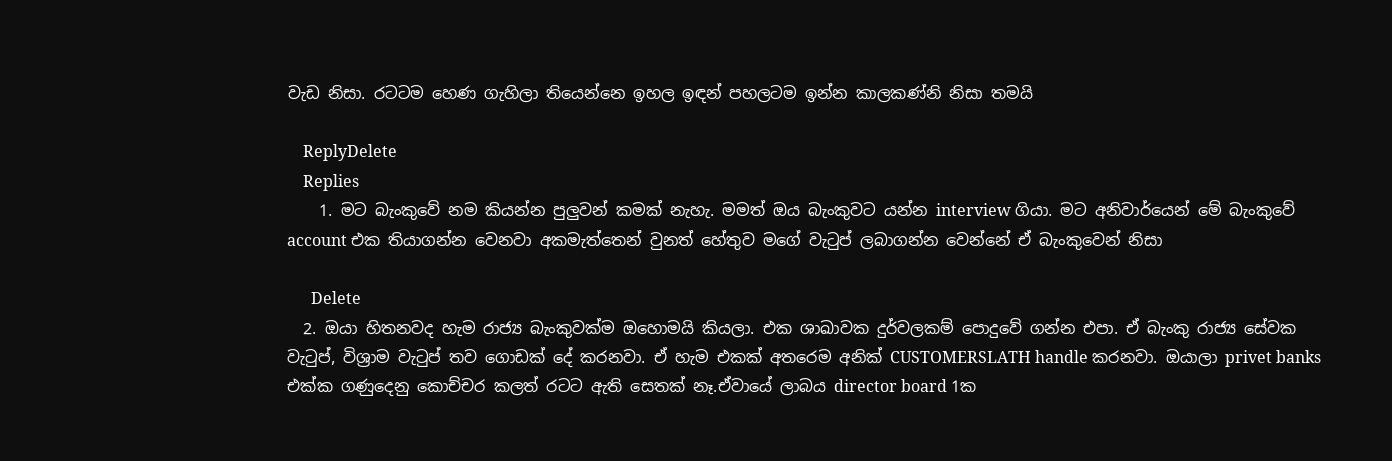වැඩ නිසා. රටටම හෙණ ගැහිලා තියෙන්නෙ ඉහල ඉඳන් පහලටම ඉන්න කාලකණ්නි නිසා තමයි

    ReplyDelete
    Replies
    1. මට බැංකුවේ නම කියන්න පුලුවන් කමක් නැහැ. මමත් ඔය බැංකුවට යන්න interview ගියා. මට අනිවාර්යෙන් මේ බැංකුවේ account එක තියාගන්න වෙනවා අකමැත්තෙන් වුනත් හේතුව මගේ වැටුප් ලබාගන්න වෙන්නේ ඒ බැංකුවෙන් නිසා

      Delete
  2. ඔයා හිතනවද හැම රාජ්‍ය බැංකුවක්ම ඔහොමයි කියලා. එක ශාඛාවක දුර්වලකම් පොදුවේ ගන්න එපා. ඒ බැංකු රාජ්‍ය සේවක වැටුප්, විශ්‍රාම වැටුප් තව ගොඩක් දේ කරනවා. ඒ හැම එකක් අතරෙම අනික් CUSTOMERSLATH handle කරනවා. ඔයාලා privet banks එක්ක ගණුදෙනු කොච්චර කලත් රටට ඇති සෙතක් නෑ.ඒවායේ ලාබය director board 1ක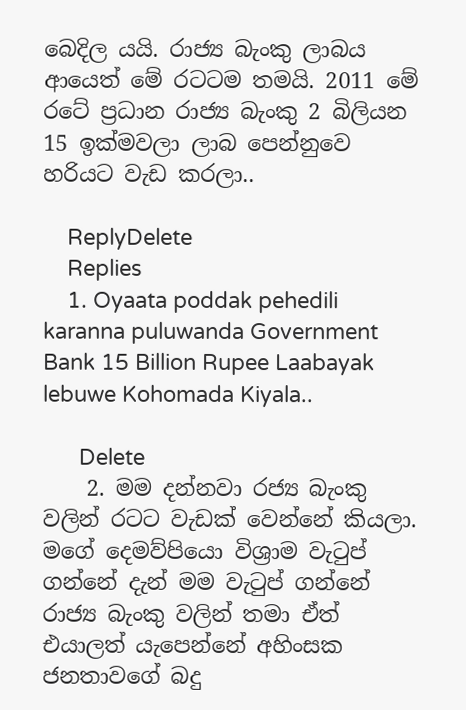බෙදිල යයි. රාජ්‍ය බැංකු ලාබය ආයෙත් මේ රටටම තමයි. 2011 මේ රටේ ප්‍රධාන රාජ්‍ය බැංකු 2 බිලියන 15 ඉක්මවලා ලාබ පෙන්නුවෙ හරියට වැඩ කරලා..

    ReplyDelete
    Replies
    1. Oyaata poddak pehedili karanna puluwanda Government Bank 15 Billion Rupee Laabayak lebuwe Kohomada Kiyala..

      Delete
    2. මම දන්නවා රජ්‍ය බැංකු වලින් රටට වැඩක් වෙන්නේ කියලා. මගේ දෙමව්පියො විශ්‍රාම වැටුප් ගන්නේ දැන් මම වැටුප් ගන්නේ රාජ්‍ය බැංකු වලින් තමා ඒත් එයාලත් යැපෙන්නේ අහිංසක ජනතාවගේ බදු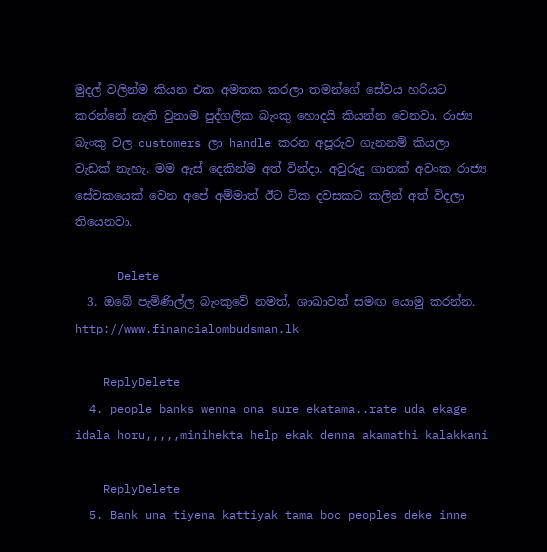මුදල් වලින්ම කියන එක අමතක කරලා තමන්ගේ සේවය හරියට කරන්නේ නැති වුනාම පුද්ගලික බැංකු හොදයි කියන්න වෙනවා. රාජ්‍ය බැංකු වල customers ලා handle කරන අපූරුව ගැනනම් කියලා වැඩක් නැහැ. මම ඇස් දෙකින්ම අත් වින්දා. අවුරුදු ගානක් අවංක රාජ්‍ය සේවකයෙක් වෙන අපේ අම්මාත් ඊට ටික දවසකට කලින් අත් විදලා තියෙනවා.

      Delete
  3. ඔබේ පැමිණිල්ල බැංකුවේ නමත්, ශාඛාවත් සමඟ යොමු කරන්න. http://www.financialombudsman.lk

    ReplyDelete
  4. people banks wenna ona sure ekatama..rate uda ekage idala horu,,,,,minihekta help ekak denna akamathi kalakkani

    ReplyDelete
  5. Bank una tiyena kattiyak tama boc peoples deke inne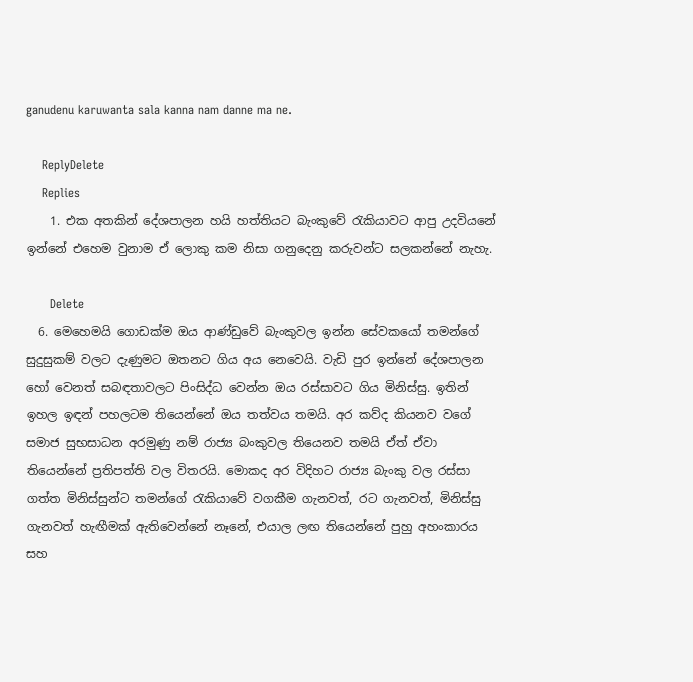ganudenu karuwanta sala kanna nam danne ma ne.

    ReplyDelete
    Replies
    1. එක අතකින් දේශපාලන හයි හත්තියට බැංකුවේ රැකියාවට ආපු උදවියනේ ඉන්නේ එහෙම වුනාම ඒ ලොකු කම නිසා ගනුදෙනු කරුවන්ට සලකන්නේ නැහැ.

      Delete
  6. මෙහෙමයි ගොඩක්ම ඔය ආණ්ඩුවේ බැංකුවල ඉන්න සේවකයෝ තමන්ගේ සුදුසුකම් වලට දැණුමට ඔතනට ගිය අය නෙවෙයි. වැඩි පුර ඉන්නේ දේශපාලන හෝ වෙනත් සබඳතාවලට පිංසිද්ධ වෙන්න ඔය රස්සාවට ගිය මිනිස්සු. ඉතින් ඉහල ඉඳන් පහලටම තියෙන්නේ ඔය තත්වය තමයි. අර කව්ද කියනව වගේ සමාජ සුභසාධන අරමුණු නම් රාජ්‍ය බංකුවල තියෙනව තමයි ඒත් ඒවා තියෙන්නේ ප්‍රතිපත්ති වල විතරයි. මොකද අර විදිහට රාජ්‍ය බැංකු වල රස්සා ගත්ත මිනිස්සුන්ට තමන්ගේ රැකියාවේ වගකීම ගැනවත්, රට ගැනවත්, මිනිස්සු ගැනවත් හැඟීමක් ඇතිවෙන්නේ නෑනේ, එයාල ලඟ තියෙන්නේ පුහු අහංකාරය සහ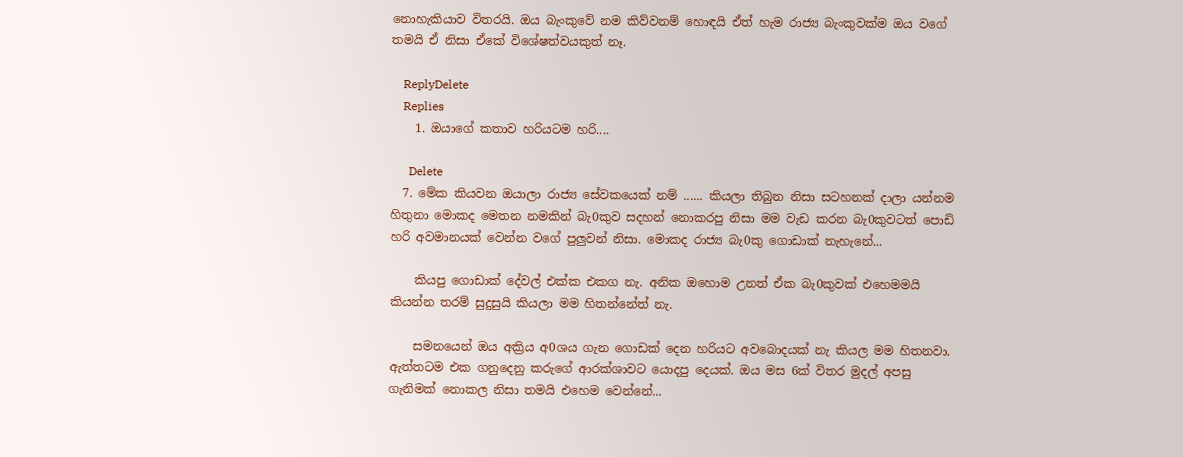නොහැකියාව විතරයි. ඔය බැංකුවේ නම කිව්වනම් හොඳයි ඒත් හැම රාජ්‍ය බැංකුවක්ම ඔය වගේ තමයි ඒ නිසා ඒකේ විශේෂත්වයකුත් නෑ.

    ReplyDelete
    Replies
    1. ඔයාගේ කතාව හරියටම හරි....

      Delete
  7. මේක කියවන ඔයාලා රාජ්‍ය සේවකයෙක් නම් ...... කියලා තිබුන නිසා සටහනක් දාලා යන්නම හිතුනා මොකද මෙතන නමකින් බැ0කුව සදහන් නොකරපු නිසා මම වැඩ කරන බැ0කුවටත් පොඩි හරි අවමානයක් වෙන්න වගේ පුලුවන් නිසා. මොකද රාජ්‍ය බැ0කු ගොඩාක් නැහැනේ...

    කියපු ගොඩාක් දේවල් එක්ක එකග නැ. අනික ඔහොම උනත් ඒක බැ0කුවක් එහෙමමයි කියන්න තරම් සුදුසුයි කියලා මම හිතන්නේත් නැ.

    සමනයෙන් ඔය අක්‍රිය අ0ශය ගැන ගොඩක් දෙන හරියට අවබොදයක් නැ කියල මම හිතනවා. ඇත්තටම එක ගනුදෙනු කරුගේ ආරක්ශාවට යොදපු දෙයක්. ඔය මස 6ක් විතර මුදල් අපසු ගැනිමක් නොකල නිසා තමයි එහෙම වෙන්නේ...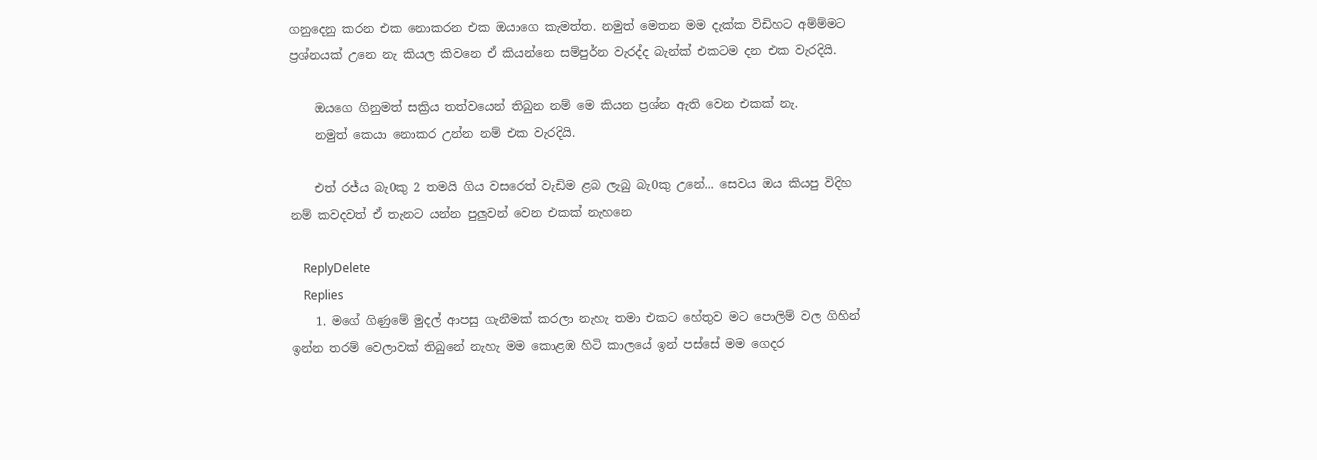ගනුදෙනු කරන එක නොකරන එක ඔයාගෙ කැමත්ත. නමුත් මෙතන මම දැක්ක විඩිහට අම්ම්මට ප්‍රශ්නයක් උනෙ නැ කියල කිවනෙ ඒ කියන්නෙ සම්පුර්න වැරද්ද බැන්ක් එකටම දන එක වැරදියි.

    ඔයගෙ ගිනුමත් සක්‍රිය තත්වයෙන් තිබුන නම් මෙ කියන ප්‍රශ්න ඇති වෙන එකක් නැ.
    නමුත් කෙයා නොකර උන්න නම් එක වැරදියි.

    එත් රජ්ය බැ0කු 2 තමයි ගිය වසරෙත් වැඩිම ළබ ලැබු බැ0කු උනේ... සෙවය ඔය කියපු විදිහ නම් කවදවත් ඒ තැනට යන්න පුලුවන් වෙන එකක් නැහනෙ

    ReplyDelete
    Replies
    1. මගේ ගිණුමේ මුදල් ආපසු ගැනීමක් කරලා නැහැ තමා එකට හේතුව මට පොලිම් වල ගිහින් ඉන්න තරම් වෙලාවක් තිබුනේ නැහැ මම කොළඹ හිටි කාලයේ ඉන් පස්සේ මම ගෙදර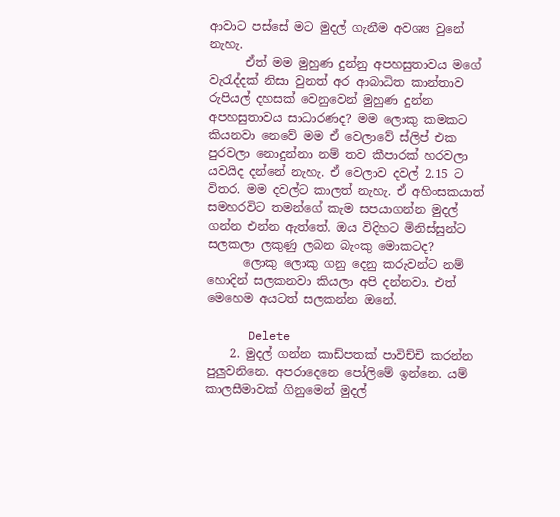ආවාට පස්සේ මට මුදල් ගැනීම අවශ්‍ය වුනේ නැහැ.
      ඒත් මම මුහුණ දුන්නු අපහසුතාවය මගේ වැරැද්දක් නිසා වුනත් අර ආබාධිත කාන්තාව රුපියල් දහසක් වෙනුවෙන් මුහුණ දුන්න අපහසුතාවය සාධාරණද? මම ලොකු කමකට කියනවා නෙවේ මම ඒ වෙලාවේ ස්ලිප් එක පුරවලා නොදුන්නා නම් තව කීපාරක් හරවලා යවයිද දන්නේ නැහැ. ඒ වෙලාව දවල් 2.15 ට විතර. මම දවල්ට කාලත් නැහැ. ඒ අහිංසකයාත් සමහරවිට තමන්ගේ කැම සපයාගන්න මුදල් ගන්න එන්න ඇත්තේ. ඔය විදිහට මිනිස්සුන්ට සලකලා ලකුණු ලබන බැංකු මොකටද?
      ලොකු ලොකු ගනු දෙනු කරුවන්ට නම් හොදින් සලකනවා කියලා අපි දන්නවා. එත් මෙහෙම අයටත් සලකන්න ඔනේ.

      Delete
    2. මුදල් ගන්න කාඩ්පතක් පාවිච්චි කරන්න පුලුවනිනෙ. අපරාදෙනෙ පෝලිමේ ඉන්නෙ. යම් කාලසීමාවක් ගිනුමෙන් මුදල්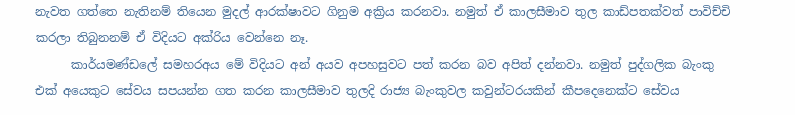නැවත ගත්තෙ නැතිනම් තියෙන මුදල් ආරක්ෂාවට ගිනුම අක්‍රිය කරනවා. නමුත් ඒ කාලසීමාව තුල කාඩ්පතක්වත් පාවිච්චි කරලා තිබුනනම් ඒ විදියට අක්රිය වෙන්නෙ නෑ.
      කාර්යමණ්ඩලේ සමහරඅය මේ විදියට අන් අයව අපහසුවට පත් කරන බව අපිත් දන්නවා. නමුත් පුද්ගලික බැංකු එක් අයෙකුට සේවය සපයන්න ගත කරන කාලසීමාව තුලදි රාජ්‍ය බැංකුවල කවුන්ටරයකින් කීපදෙනෙක්ට සේවය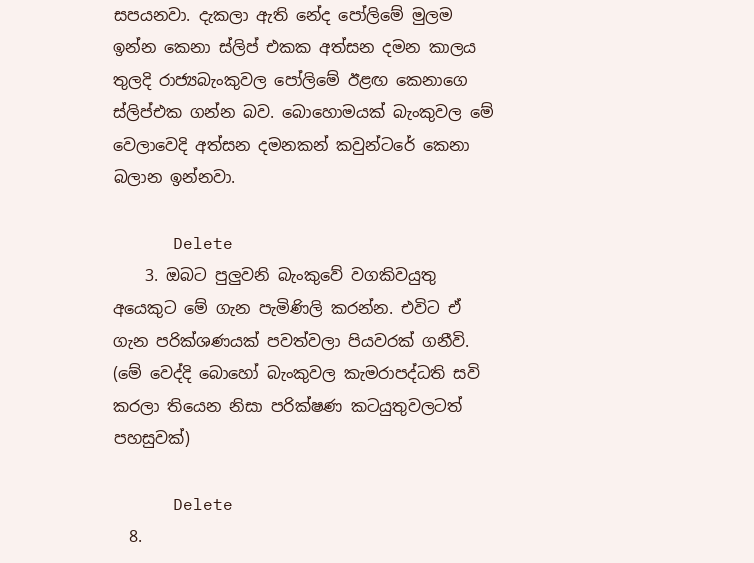සපයනවා. දැකලා ඇති නේද පෝලිමේ මුලම ඉන්න කෙනා ස්ලිප් එකක අත්සන දමන කාලය තුලදි රාජ්‍යබැංකුවල පෝලිමේ ඊළඟ කෙනාගෙ ස්ලිප්එක ගන්න බව. බොහොමයක් බැංකුවල මේ වෙලාවෙදි අත්සන දමනකන් කවුන්ටරේ කෙනා බලාන ඉන්නවා.

      Delete
    3. ඔබට පුලුවනි බැංකුවේ වගකිවයුතු අයෙකුට මේ ගැන පැමිණිලි කරන්න. එවිට ඒ ගැන පරික්ශණයක් පවත්වලා පියවරක් ගනීවි. (මේ වෙද්දි බොහෝ බැංකුවල කැමරාපද්ධති සවි කරලා තියෙන නිසා පරික්ෂණ කටයුතුවලටත් පහසුවක්)

      Delete
  8.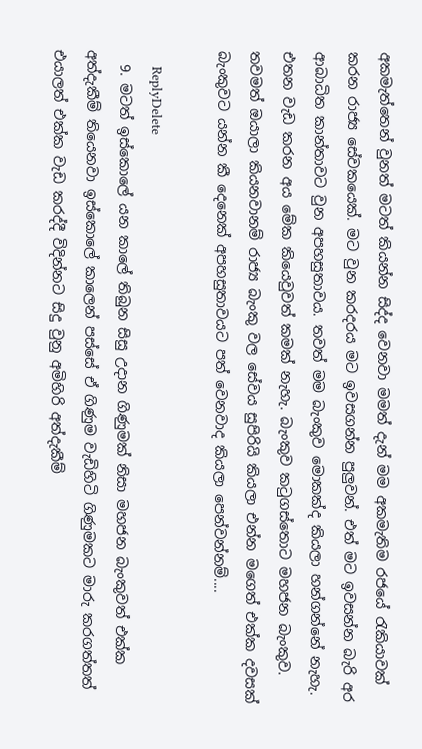අකමැත්තෙන් වුනත් මටත් කියන්න සිද්ද වෙනවා මමත් දැන් මම අකමැතිම රජයේ රැකියාවක් කරන රාජ්‍ය සේවකයෙක්. මට වුන කරදරය මට ඉවසගන්න පුලුවන්. එත් මට ඉවසන්න බැරි අර ආබාධිත කාන්තාවට වුන අපහසුතාවය. තවත් මම බැංකුව මොකක්ද කියලා හන්ගන්නේ නැහැ. එතන වැඩ කරන අය මේක කියෙවුවත් කමක් නැහැ. බැංකුව කටුගස්තොට මහජන බැංකුව. තවමත් ඔයාලා කියනවානම් රාජ්‍ය බැංකු වල සේවය සුපිරියි කියලා එන්න මගෙත් එක්ක දවසක් බැංකුවට යන්න කී දෙනෙක් අපහසුතාවයට පත් වෙනවාද කියලා පෙන්වන්නම්....

    ReplyDelete
  9. මටත් ඉස්කොලේ යන කාලේ තිබුන සිසු උදාන ගිණුමක් නිසා මහජන බැංකුවත් එක්ක අත්දැකීම් තියෙනවා ඉස්කොලේ කාලෙන් පස්සේ ඒ ගිණුම වැඩිහිටි ගිණුමකට මාරු කරගත්තත් එයාලත් එක්ක වැඩ කරද්දී විදින්නට සිදු වුනු අමිහිරි අත්දැකීම්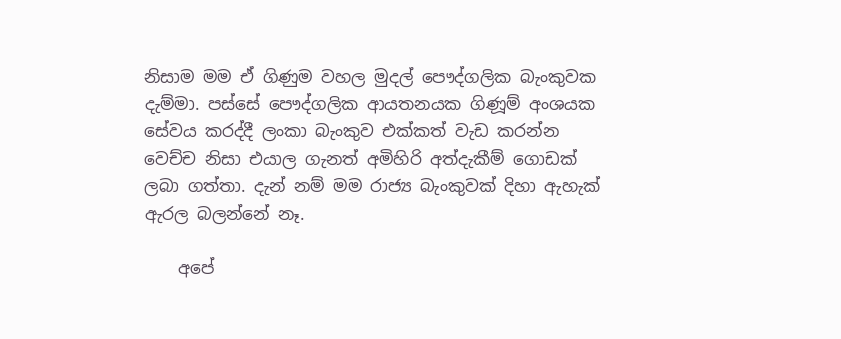නිසාම මම ඒ ගිණුම වහල මුදල් පෞද්ගලික බැංකුවක දැම්මා. පස්සේ පෞද්ගලික ආයතනයක ගිණූම් අංශයක සේවය කරද්දී ලංකා බැංකුව එක්කත් වැඩ කරන්න වෙච්ච නිසා එයාල ගැනත් අමිහිරි අත්දැකීම් ගොඩක් ලබා ගත්තා. දැන් නම් මම රාජ්‍ය බැංකුවක් දිහා ඇහැක් ඇරල බලන්නේ නෑ.

    අපේ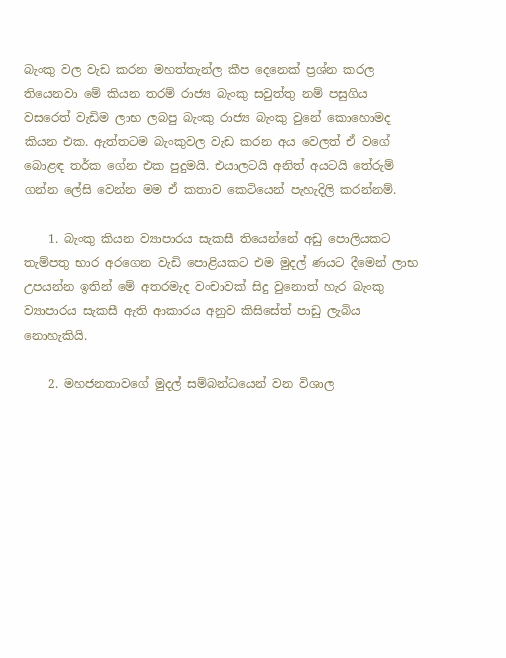බැංකු වල වැඩ කරන මහත්තැන්ල කීප දෙනෙක් ප්‍රශ්න කරල තියෙනවා මේ කියන තරම් රාජ්‍ය බැංකු සවුත්තු නම් පසුගිය වසරෙත් වැඩිම ලාභ ලබපු බැංකු රාජ්‍ය බැංකු වුනේ කොහොමද කියන එක. ඇත්තටම බැංකුවල වැඩ කරන අය වෙලත් ඒ වගේ බොළඳ තර්ක ගේන එක පුදුමයි. එයාලටයි අනිත් අයටයි තේරුම් ගන්න ලේසි වෙන්න මම ඒ කතාව කෙටියෙන් පැහැදිලි කරන්නම්.

    1. බැංකු කියන ව්‍යාපාරය සැකසී තියෙන්නේ අඩු පොලියකට තැම්පතු භාර අරගෙන වැඩි පොළියකට එම මුදල් ණයට දීමෙන් ලාභ උපයන්න ඉතින් මේ අතරමැද වංචාවක් සිදු වුනොත් හැර බැංකු ව්‍යාපාරය සැකසී ඇති ආකාරය අනුව කිසිසේත් පාඩු ලැබිය නොහැකියි.

    2. මහජනතාවගේ මුදල් සම්බන්ධයෙන් වන විශාල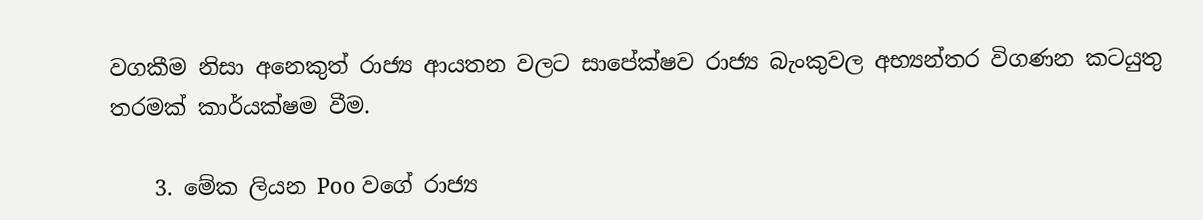වගකීම නිසා අනෙකුත් රාජ්‍ය ආයතන වලට සාපේක්ෂව රාජ්‍ය බැංකුවල අභ්‍යන්තර විගණන කටයුතු තරමක් කාර්යක්ෂම වීම.

    3. මේක ලියන Poo වගේ රාජ්‍ය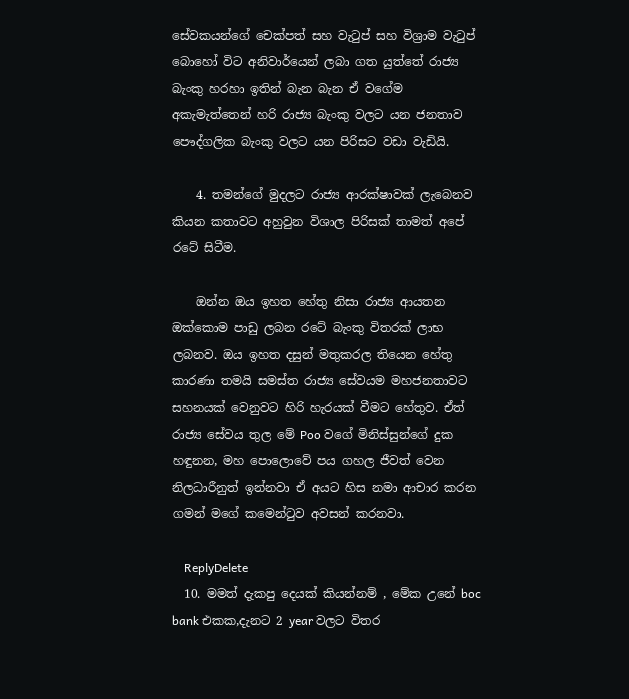සේවකයන්ගේ චෙක්පත් සහ වැටුප් සහ විශ්‍රාම වැටුප් බොහෝ විට අනිවාර්යෙන් ලබා ගත යුත්තේ රාජ්‍ය බැංකු හරහා ඉතින් බැන බැන ඒ වගේම අකැමැත්තෙන් හරි රාජ්‍ය බැංකු වලට යන ජනතාව පෞද්ගලික බැංකු වලට යන පිරිසට වඩා වැඩියි.

    4. තමන්ගේ මුදලට රාජ්‍ය ආරක්ෂාවක් ලැබෙනව කියන කතාවට අහුවුන විශාල පිරිසක් තාමත් අපේ රටේ සිටීම.

    ඔන්න ඔය ඉහත හේතු නිසා රාජ්‍ය ආයතන ඔක්කොම පාඩු ලබන රටේ බැංකු විතරක් ලාභ ලබනව. ඔය ඉහත දසුන් මතුකරල තියෙන හේතු කාරණා තමයි සමස්ත රාජ්‍ය සේවයම මහජනතාවට සහනයක් වෙනුවට හිරි හැරයක් වීමට හේතුව. ඒත් රාජ්‍ය සේවය තුල මේ Poo වගේ මිනිස්සුන්ගේ දුක හඳුනන, මහ පොලොවේ පය ගහල ජීවත් වෙන නිලධාරීනුත් ඉන්නවා ඒ අයට හිස නමා ආචාර කරන ගමන් මගේ කමෙන්ටුව අවසන් කරනවා.

    ReplyDelete
  10. මමත් දැකපු දෙයක් කියන්නම් , මේක උනේ boc bank එකක,දැනට 2 year වලට විතර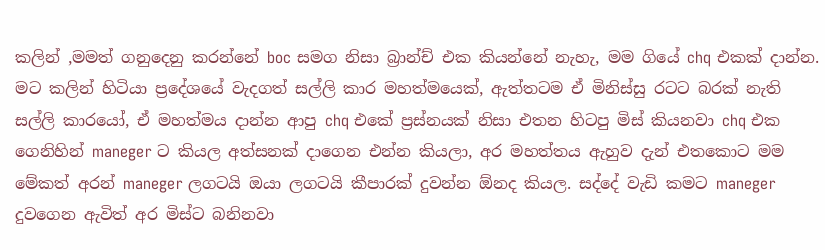කලින් ,මමත් ගනුදෙනු කරන්නේ boc සමග නිසා බ්‍රාන්ච් එක කියන්නේ නැහැ, මම ගියේ chq එකක් දාන්න. මට කලින් හිටියා ප්‍රදේශයේ වැදගත් සල්ලි කාර මහත්මයෙක්, ඇත්තටම ඒ මිනිස්සු රටට බරක් නැති සල්ලි කාරයෝ, ඒ මහත්මය දාන්න ආපු chq එකේ ප්‍රස්නයක් නිසා එතන හිටපු මිස් කියනවා chq එක ගෙනිහින් maneger ට කියල අත්සනක් දාගෙන එන්න කියලා, අර මහත්තය ඇහුව දැන් එතකොට මම මේකත් අරන් maneger ලගටයි ඔයා ලගටයි කීපාරක් දුවන්න ඕනද කියල. සද්දේ වැඩි කමට maneger දුවගෙන ඇවිත් අර මිස්ට බනිනවා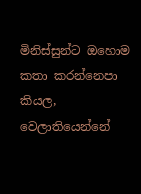මිනිස්සුන්ට ඔහොම කතා කරන්නෙපා කියල, වෙලාතියෙන්නේ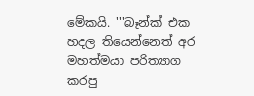මේකයි. '''බෑන්ක් එක හදල තියෙන්නෙත් අර මහත්මයා පරිත්‍යාග කරපු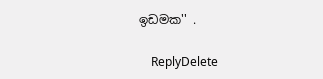ඉඩමක'' .

    ReplyDelete